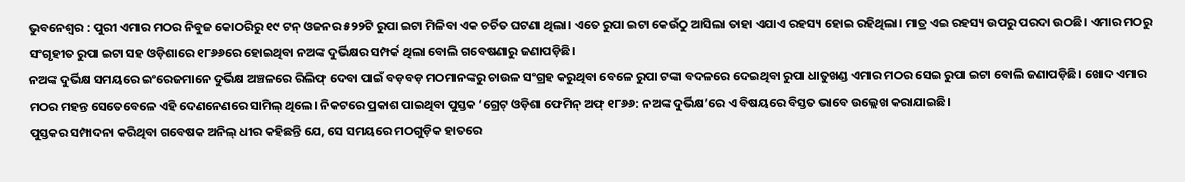ଭୁବନେଶ୍ୱର : ପୁରୀ ଏମାର ମଠର ନିବୁଜ କୋଠରିରୁ ୧୯ ଟନ୍ ଓଜନର ୫୨୨ଟି ରୁପା ଇଟା ମିଳିବା ଏକ ଚର୍ଚିତ ଘଟଣା ଥିଲା। ଏତେ ରୁପା ଇଟା କେଉଁଠୁ ଆସିଲା ତାହା ଏଯାଏ ରହସ୍ୟ ହୋଇ ରହିଥିଲା। ମାତ୍ର ଏଇ ରହସ୍ୟ ଉପରୁ ପରଦା ଉଠଛି। ଏମାର ମଠରୁ ସଂଗୃହୀତ ରୁପା ଇଟା ସହ ଓଡ଼ିଶାରେ ୧୮୬୬ରେ ହୋଇଥିବା ନଅଙ୍କ ଦୁର୍ଭିକ୍ଷର ସମ୍ପର୍କ ଥିଲା ବୋଲି ଗବେଷଣାରୁ ଜଣାପଡ଼ିଛି।
ନଅଙ୍କ ଦୁର୍ଭିକ୍ଷ ସମୟରେ ଇଂରେଜମାନେ ଦୁର୍ଭିକ୍ଷ ଅଞ୍ଚଳରେ ରିଲିଫ୍ ଦେବା ପାଇଁ ବଡ଼ବଡ଼ ମଠମାନଙ୍କରୁ ଚାଉଳ ସଂଗ୍ରହ କରୁଥିବା ବେଳେ ରୁପା ଟଙ୍କା ବଦଳରେ ଦେଇଥିବା ରୁପା ଧାତୁଖଣ୍ଡ ଏମାର ମଠର ସେଇ ରୁପା ଇଟା ବୋଲି ଜଣାପଡ଼ିଛି। ଖୋଦ ଏମାର ମଠର ମହନ୍ତ ସେତେବେଳେ ଏହି ଦେଣନେଣରେ ସାମିଲ୍ ଥିଲେ। ନିକଟରେ ପ୍ରକାଶ ପାଇଥିବା ପୁସ୍ତକ ‘ଗ୍ରେଟ୍ ଓଡ଼ିଶା ଫେମିନ୍ ଅଫ୍ ୧୮୬୬: ନଅଙ୍କ ଦୁର୍ଭିକ୍ଷ’ରେ ଏ ବିଷୟରେ ବିସ୍ତତ ଭାବେ ଉଲ୍ଲେଖ କରାଯାଇଛି।
ପୁସ୍ତକର ସମ୍ପାଦନା କରିଥିବା ଗବେଷକ ଅନିଲ୍ ଧୀର କହିଛନ୍ତି ଯେ, ସେ ସମୟରେ ମଠଗୁଡ଼ିକ ହାତରେ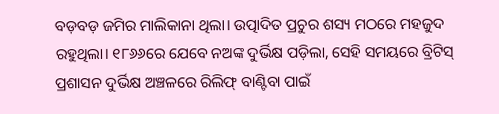ବଡ଼ବଡ଼ ଜମିର ମାଲିକାନା ଥିଲା। ଉତ୍ପାଦିତ ପ୍ରଚୁର ଶସ୍ୟ ମଠରେ ମହଜୁଦ ରହୁଥିଲା। ୧୮୬୬ରେ ଯେବେ ନଅଙ୍କ ଦୁର୍ଭିକ୍ଷ ପଡ଼ିଲା, ସେହି ସମୟରେ ବ୍ରିଟିସ୍ ପ୍ରଶାସନ ଦୁର୍ଭିକ୍ଷ ଅଞ୍ଚଳରେ ରିଲିଫ୍ ବାଣ୍ଟିବା ପାଇଁ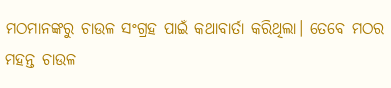ମଠମାନଙ୍କରୁ ଚାଉଳ ସଂଗ୍ରହ ପାଇଁ କଥାବାର୍ତା କରିଥିଲା। ତେବେ ମଠର ମହନ୍ତ ଚାଉଳ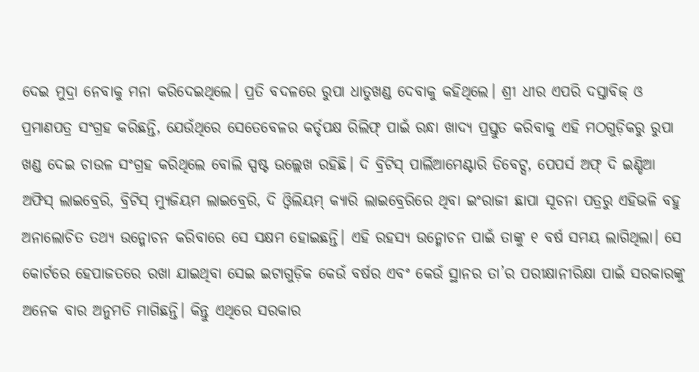ଦେଇ ମୁଦ୍ରା ନେବାକୁ ମନା କରିଦେଇଥିଲେ। ପ୍ରତି ବଦଳରେ ରୁପା ଧାତୁଖଣ୍ଡ ଦେବାକୁ କହିଥିଲେ। ଶ୍ରୀ ଧୀର ଏପରି ଦସ୍ତାବିଜ୍ ଓ ପ୍ରମାଣପତ୍ର ସଂଗ୍ରହ କରିଛନ୍ତି, ଯେଉଁଥିରେ ସେତେବେଳର କର୍ତୃପକ୍ଷ ରିଲିଫ୍ ପାଇଁ ରନ୍ଧା ଖାଦ୍ୟ ପ୍ରସ୍ତୁତ କରିବାକୁ ଏହି ମଠଗୁଡ଼ିକରୁ ରୁପା ଖଣ୍ଡ ଦେଇ ଚାଉଳ ସଂଗ୍ରହ କରିଥିଲେ ବୋଲି ସ୍ପଷ୍ଟ ଉଲ୍ଲେଖ ରହିଛି। ଦି ବ୍ରିଟିସ୍ ପାର୍ଲିଆମେଣ୍ଟାରି ଡିବେଟ୍ସ, ପେପର୍ସ ଅଫ୍ ଦି ଇଣ୍ଡିଆ ଅଫିସ୍ ଲାଇବ୍ରେରି, ବ୍ରିଟିସ୍ ମ୍ୟୁଜିୟମ ଲାଇବ୍ରେରି, ଦି ଓ୍ଵିଲିୟମ୍ କ୍ୟାରି ଲାଇବ୍ରେରିରେ ଥିବା ଇଂରାଜୀ ଛାପା ସୂଚନା ପତ୍ରରୁ ଏହିଭଳି ବହୁ ଅନାଲୋଚିତ ତଥ୍ୟ ଉନ୍ମୋଚନ କରିବାରେ ସେ ସକ୍ଷମ ହୋଇଛନ୍ତି। ଏହି ରହସ୍ୟ ଉନ୍ମୋଚନ ପାଇଁ ତାଙ୍କୁ ୧ ବର୍ଷ ସମୟ ଲାଗିଥିଲା। ସେ କୋର୍ଟରେ ହେପାଜତରେ ରଖା ଯାଇଥିବା ସେଇ ଇଟାଗୁଡ଼ିକ କେଉଁ ବର୍ଷର ଏବଂ କେଉଁ ସ୍ଥାନର ତା’ର ପରୀକ୍ଷାନୀରିକ୍ଷା ପାଇଁ ସରକାରଙ୍କୁ ଅନେକ ବାର ଅନୁମତି ମାଗିଛନ୍ତି। କିନ୍ତୁ ଏଥିରେ ସରକାର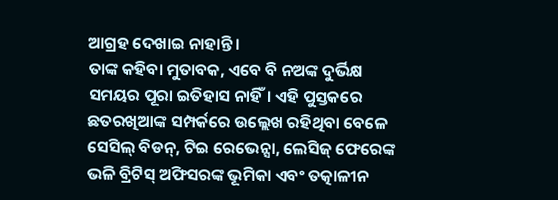ଆଗ୍ରହ ଦେଖାଇ ନାହାନ୍ତି।
ତାଙ୍କ କହିବା ମୁତାବକ, ଏବେ ବି ନଅଙ୍କ ଦୁର୍ଭିକ୍ଷ ସମୟର ପୂରା ଇତିହାସ ନାହିଁ। ଏହି ପୁସ୍ତକରେ ଛତରଖିଆଙ୍କ ସମ୍ପର୍କରେ ଉଲ୍ଲେଖ ରହିଥିବା ବେଳେ ସେସିଲ୍ ବିଡନ୍, ଟିଇ ରେଭେନ୍ସା, ଲେସିଜ୍ ଫେରେଙ୍କ ଭଳି ବ୍ରିଟିସ୍ ଅଫିସରଙ୍କ ଭୂମିକା ଏବଂ ତତ୍କାଳୀନ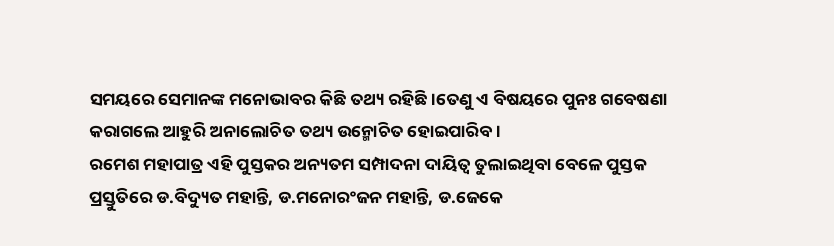ସମୟରେ ସେମାନଙ୍କ ମନୋଭାବର କିଛି ତଥ୍ୟ ରହିଛି।ତେଣୁ ଏ ବିଷୟରେ ପୁନଃ ଗବେଷଣା କରାଗଲେ ଆହୁରି ଅନାଲୋଚିତ ତଥ୍ୟ ଉନ୍ମୋଚିତ ହୋଇପାରିବ।
ରମେଶ ମହାପାତ୍ର ଏହି ପୁସ୍ତକର ଅନ୍ୟତମ ସମ୍ପାଦନା ଦାୟିତ୍ୱ ତୁଲାଇଥିବା ବେଳେ ପୁସ୍ତକ ପ୍ରସ୍ତୁତିରେ ଡ.ବିଦ୍ୟୁତ ମହାନ୍ତି, ଡ.ମନୋରଂଜନ ମହାନ୍ତି, ଡ.ଜେକେ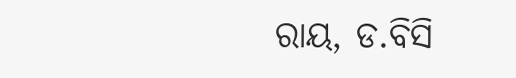ରାୟ, ଡ.ବିସି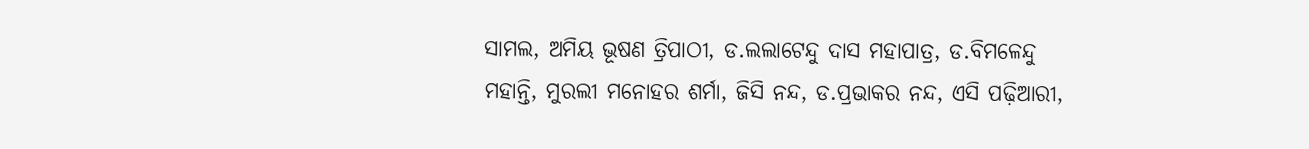ସାମଲ, ଅମିୟ ଭୂଷଣ ତ୍ରିପାଠୀ, ଡ.ଲଲାଟେନ୍ଦୁ ଦାସ ମହାପାତ୍ର, ଡ.ବିମଳେନ୍ଦୁ ମହାନ୍ତି, ମୁରଲୀ ମନୋହର ଶର୍ମା, ଜିସି ନନ୍ଦ, ଡ.ପ୍ରଭାକର ନନ୍ଦ, ଏସି ପଢ଼ିଆରୀ,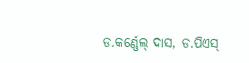ଡ.କର୍ଣ୍ଣେଲ୍ ଦାସ, ଡ.ପିଏସ୍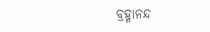ବ୍ରହ୍ମାନନ୍ଦ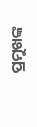ପ୍ରମୁଖଙ୍କ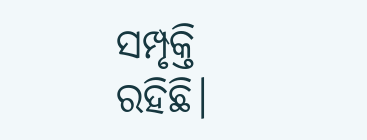ସମ୍ପୃକ୍ତି ରହିଛି।